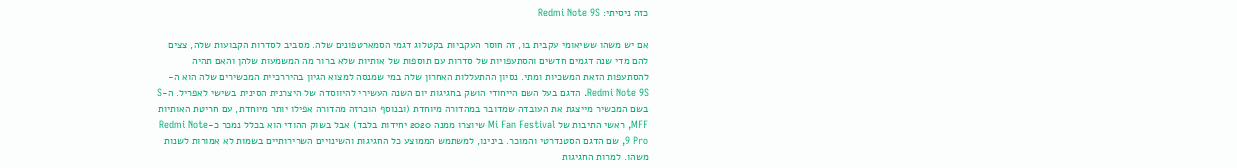כזה ניסיתי: Redmi Note 9S

אם יש משהו ששיאומי עקבית בו, זה חוסר העקביות בקטלוג דגמי הסמארטפונים שלה. מסביב לסדרות הקבועות שלה, צצים להם מדי שנה דגמים חדשים והסתעפויות של סדרות עם תוספות של אותיות שלא ברור מה המשמעות שלהן והאם תהיה להסתעפות הזאת המשכיות ומתי. נסיון ההתעללות האחרון שלה במי שמנסה למצוא הגיון בהיררכיית המכשירים שלה הוא ה-Redmi Note 9S. הדגם בעל השם הייחודי הושק בחגיגות יום השנה העשירי להיווסדה של היצרנית הסינית בשישי לאפריל. ה-S בשם המכשיר מייצגת את העובדה שמדובר במהדורה מיוחדת (ובנוסף הוכרזה מהדורה אפילו יותר מיוחדת, עם חריטת האותיות MFF, ראשי התיבות של Mi Fan Festival שיוצרו ממנה 2020 יחידות בלבד) אבל בשוק ההודי הוא בכלל נמכר כ-Redmi Note 9 Pro, שם הדגם הסטנדרטי והמוכר. בינינו, למשתמש הממוצע כל החגיגות והשינויים השרירותיים בשמות לא אמורות לשנות משהו. למרות החגיגות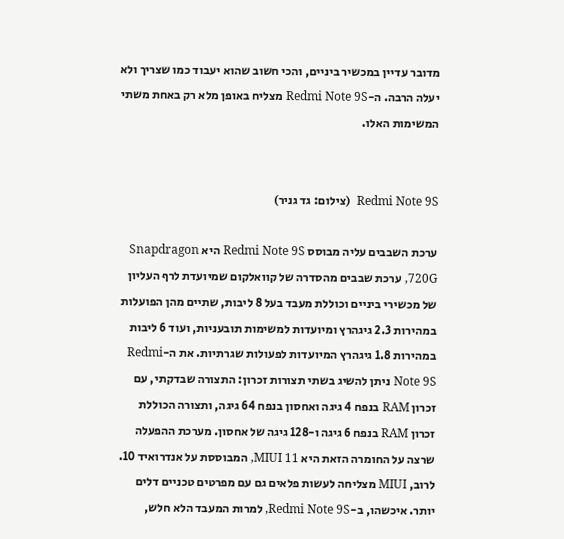מדובר עדיין במכשיר ביניים, והכי חשוב שהוא יעבוד כמו שצריך ולא יעלה הרבה. ה-Redmi Note 9S מצליח באופן מלא רק באחת משתי המשימות האלו.


Redmi Note 9S  (צילום: גד גניר)

ערכת השבבים עליה מבוסס Redmi Note 9S היא Snapdragon 720G, ערכת שבבים מהסדרה של קוואלקום שמיועדת לרף העליון של מכשירי ביניים וכוללת מעבד בעל 8 ליבות, שתיים מהן הפועלות במהירות 2.3 גיגהרץ ומיועדות למשימות תובעניות, ועוד 6 ליבות במהירות 1.8 גיגהרץ המיועדות לפעולות שגרתיות. את ה-Redmi Note 9S ניתן להשיג בשתי תצורות זכרון: התצורה שבדקתי, עם זכרון RAM בנפח 4 גיגה ואחסון בנפח 64 גיגה, ותצורה הכוללת זכרון RAM בנפח 6 גיגה ו-128 גיגה של אחסון. מערכת ההפעלה שרצה על החומרה הזאת היא MIUI 11, המבוססת על אנדרואיד 10. לרוב, MIUI מצליחה לעשות פלאים גם עם מפרטים טכניים דלים יותר. איכשהו, ב-Redmi Note 9S, למרות המעבד הלא חלש,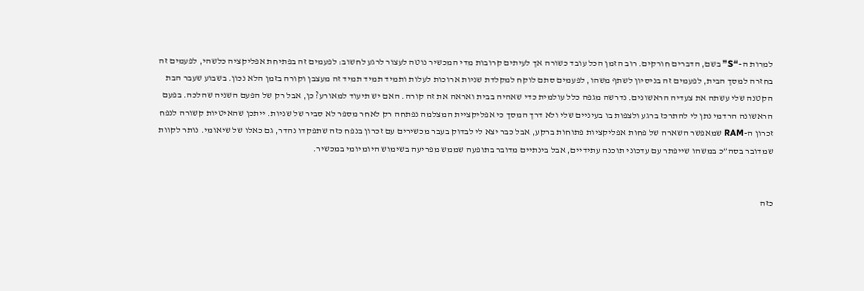למרות ה-“S” בשם, הדברים חורקים. רוב הזמן הכל עובד כשורה אך לעיתים קרובות מדי המכשיר נוטה לעצור לרגע לחשוב: לפעמים זה בפתיחת אפליקציה כלשהי, לפעמים זה בחזרה למסך הבית, לפעמים זה בניסיון לשתף משהו, לפעמים סתם לוקח למקלדת שניות ארוכות לעלות ותמיד תמיד תמיד זה מעצבן וקורה בזמן הלא נכון. בשבוע שעבר הבת הקטנה שלי עשתה את צעדיה הראשונים. נדרשה מגפה כלל עולמית כדי שאהיה בבית ואראה את זה קורה. האם יש תיעוד למאורע? כן, אבל רק של הפעם השניה שהלכה. בפעם הראשונה הרדמי נתן לי להתרכז ברגע ולצפות בו בעיניים שלי ולא דרך המסך כי אפליקציית המצלמה נפתחה רק לאחר מספר לא סביר של שניות. ייתכן שהאיטיות קשורה לנפח זכרון ה-RAM שמאפשר השארה של פחות אפליקציות פתוחות ברקע, אבל כבר יצא לי לבדוק בעבר מכשירים עם זכרון בנפח כזה שתפקדו נהדר, גם כאלו של שיאומי. נותר לקוות שמדובר בסה”כ במשהו שייפתר עם עדכוני תוכנה עתידיים, אבל בינתיים מדובר בתופעה שממש מפריעה בשימוש היומיומי במכשיר.


כזה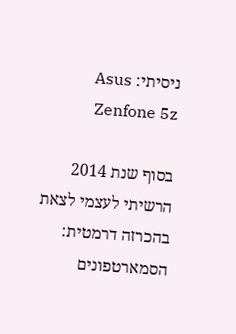ניסיתי: Asus Zenfone 5z

בסוף שנת 2014 הרשיתי לעצמי לצאת בהכרזה דרמטית: הסמארטפונים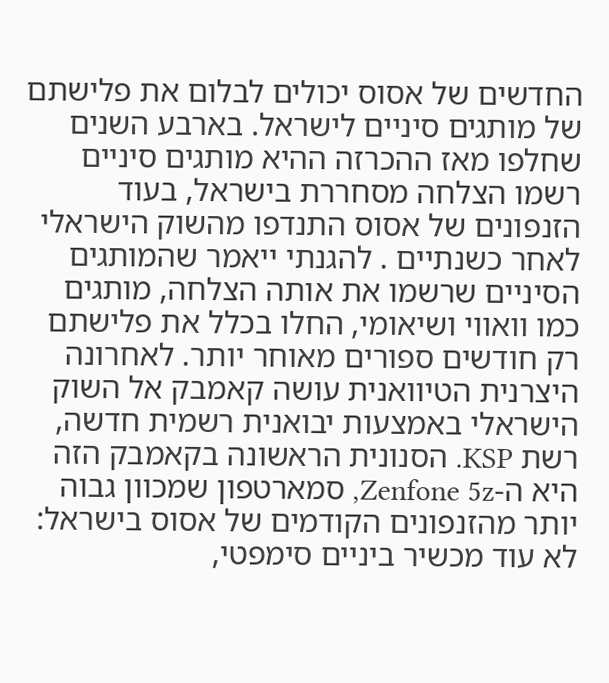החדשים של אסוס יכולים לבלום את פלישתם של מותגים סיניים לישראל. בארבע השנים שחלפו מאז ההכרזה ההיא מותגים סיניים רשמו הצלחה מסחררת בישראל, בעוד הזנפונים של אסוס התנדפו מהשוק הישראלי לאחר כשנתיים . להגנתי ייאמר שהמותגים הסיניים שרשמו את אותה הצלחה, מותגים כמו וואווי ושיאומי, החלו בכלל את פלישתם רק חודשים ספורים מאוחר יותר. לאחרונה היצרנית הטיוואנית עושה קאמבק אל השוק הישראלי באמצעות יבואנית רשמית חדשה, רשת KSP. הסנונית הראשונה בקאמבק הזה היא ה-Zenfone 5z, סמארטפון שמכוון גבוה יותר מהזנפונים הקודמים של אסוס בישראל: לא עוד מכשיר ביניים סימפטי,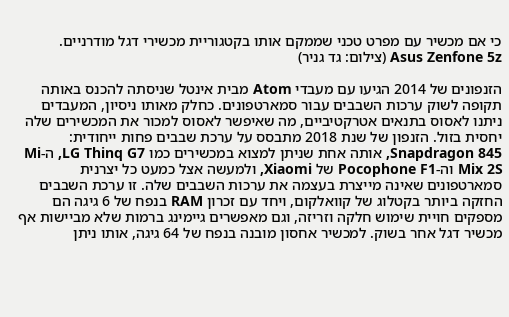כי אם מכשיר עם מפרט טכני שממקם אותו בקטגוריית מכשירי דגל מודרניים.
Asus Zenfone 5z (צילום: גד גניר)

הזנפונים של 2014 הגיעו עם מעבדי Atom מבית אינטל שניסתה להכנס באותה תקופה לשוק ערכות השבבים עבור סמארטפונים. כחלק מאותו ניסיון, המעבדים ניתנו לאסוס בתנאים אטרקטיביים, מה שאיפשר לאסוס למכור את המכשירים שלה יחסית בזול. הזנפון של שנת 2018 מתבסס על ערכת שבבים פחות ייחודית: Snapdragon 845, אותה אחת שניתן למצוא במכשירים כמו LG Thinq G7, ה-Mi Mix 2S וה-Pocophone F1 של Xiaomi, ולמעשה אצל כמעט כל יצרנית סמארטפונים שאינה מייצרת בעצמה את ערכות השבבים שלה. זו ערכת השבבים החזקה ביותר בקטלוג של קוואלקום, ויחד עם זכרון RAM בנפח של 6 גיגה הם מספקים חויית שימוש חלקה וזריזה, וגם מאפשרים גיימינג ברמות שלא מביישות אף מכשיר דגל אחר בשוק. למכשיר אחסון מובנה בנפח של 64 גיגה, אותו ניתן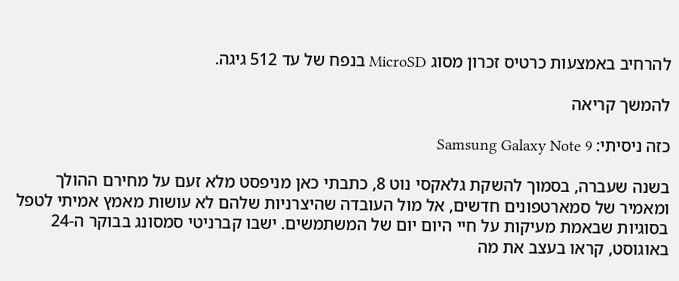להרחיב באמצעות כרטיס זכרון מסוג MicroSD בנפח של עד 512 גיגה.

להמשך קריאה

כזה ניסיתי: Samsung Galaxy Note 9

בשנה שעברה, בסמוך להשקת גלאקסי נוט 8, כתבתי כאן מניפסט מלא זעם על מחירם ההולך ומאמיר של סמארטפונים חדשים, אל מול העובדה שהיצרניות שלהם לא עושות מאמץ אמיתי לטפל בסוגיות שבאמת מעיקות על חיי היום יום של המשתמשים. ישבו קברניטי סמסונג בבוקר ה-24 באוגוסט, קראו בעצב את מה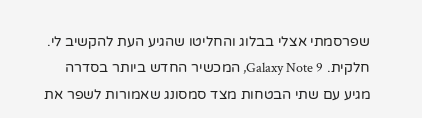שפרסמתי אצלי בבלוג והחליטו שהגיע העת להקשיב לי. חלקית. Galaxy Note 9, המכשיר החדש ביותר בסדרה מגיע עם שתי הבטחות מצד סמסונג שאמורות לשפר את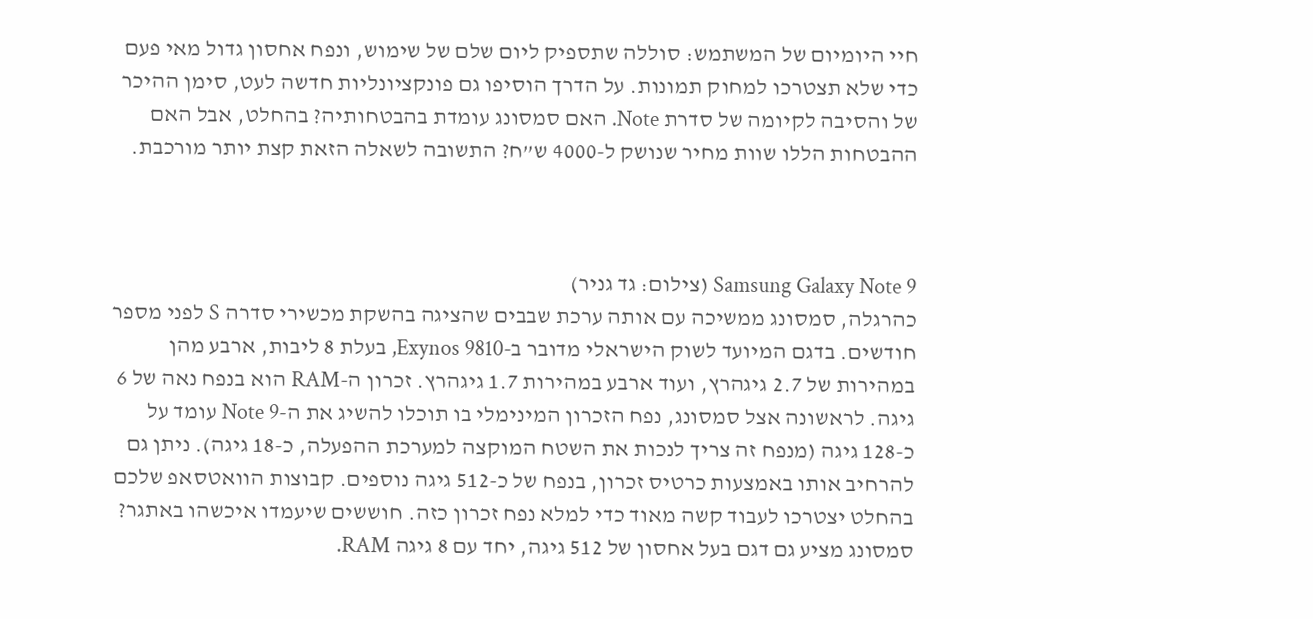חיי היומיום של המשתמש: סוללה שתספיק ליום שלם של שימוש, ונפח אחסון גדול מאי פעם כדי שלא תצטרכו למחוק תמונות. על הדרך הוסיפו גם פונקציונליות חדשה לעט, סימן ההיכר של והסיבה לקיומה של סדרת Note. האם סמסונג עומדת בהבטחותיה? בהחלט, אבל האם ההבטחות הללו שוות מחיר שנושק ל-4000 ש”ח? התשובה לשאלה הזאת קצת יותר מורכבת.



Samsung Galaxy Note 9 (צילום: גד גניר)
כהרגלה, סמסונג ממשיכה עם אותה ערכת שבבים שהציגה בהשקת מכשירי סדרה S לפני מספר חודשים. בדגם המיועד לשוק הישראלי מדובר ב-Exynos 9810, בעלת 8 ליבות, ארבע מהן במהירות של 2.7 גיגהרץ, ועוד ארבע במהירות 1.7 גיגהרץ. זכרון ה-RAM הוא בנפח נאה של 6 גיגה. לראשונה אצל סמסונג, נפח הזכרון המינימלי בו תוכלו להשיג את ה-Note 9 עומד על כ-128 גיגה (מנפח זה צריך לנכות את השטח המוקצה למערכת ההפעלה, כ-18 גיגה). ניתן גם להרחיב אותו באמצעות כרטיס זכרון, בנפח של כ-512 גיגה נוספים. קבוצות הוואטסאפ שלכם בהחלט יצטרכו לעבוד קשה מאוד כדי למלא נפח זכרון כזה. חוששים שיעמדו איכשהו באתגר? סמסונג מציע גם דגם בעל אחסון של 512 גיגה, יחד עם 8 גיגה RAM.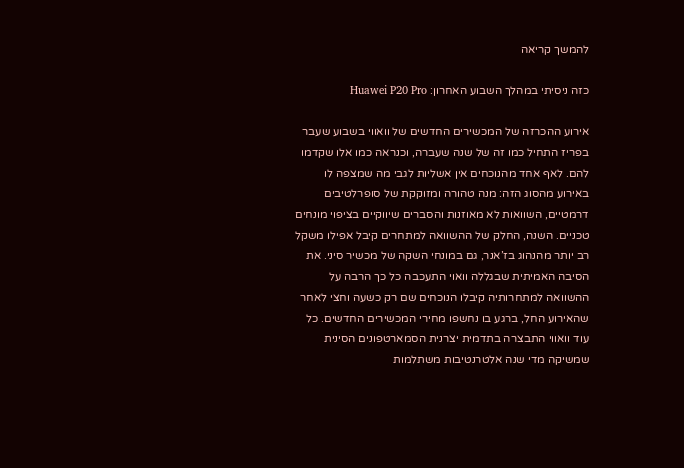להמשך קריאה

כזה ניסיתי במהלך השבוע האחרון: Huawei P20 Pro

אירוע ההכרזה של המכשירים החדשים של וואווי בשבוע שעבר בפריז התחיל כמו זה של שנה שעברה, וכנראה כמו אלו שקדמו להם. לאף אחד מהנוכחים אין אשליות לגבי מה שמצפה לו באירוע מהסוג הזה: מנה טהורה ומזוקקת של סופרלטיבים דרמטיים, השוואות לא מאוזנות והסברים שיווקיים בציפוי מונחים טכניים. השנה, החלק של ההשוואה למתחרים קיבל אפילו משקל רב יותר מהנהוג בז’אנר, גם במונחי השקה של מכשיר סיני. את הסיבה האמיתית שבגללה וואוי התעכבה כל כך הרבה על ההשוואה למתחרותיה קיבלו הנוכחים שם רק כשעה וחצי לאחר שהאירוע החל, ברגע בו נחשפו מחירי המכשירים החדשים. כל עוד וואווי התבצרה בתדמית יצרנית הסמארטפונים הסינית שמשיקה מדי שנה אלטרנטיבות משתלמות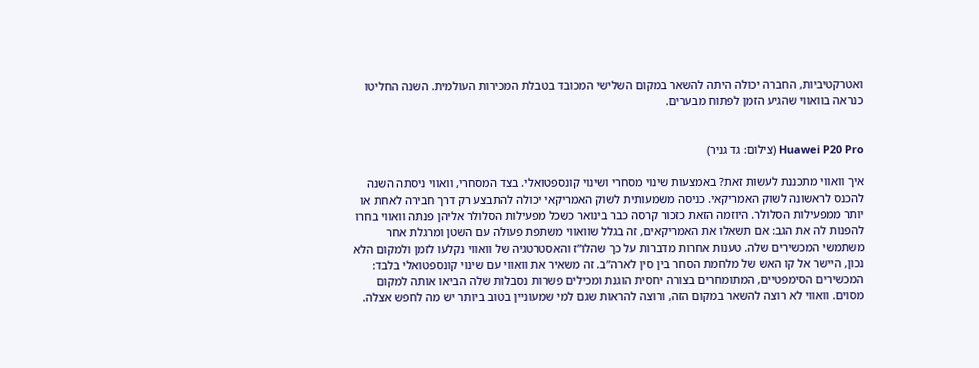ואטרקטיביות, החברה יכולה היתה להשאר במקום השלישי המכובד בטבלת המכירות העולמית. השנה החליטו כנראה בוואווי שהגיע הזמן לפתוח מבערים.


Huawei P20 Pro (צילום: גד גניר)

איך וואווי מתכננת לעשות זאת? באמצעות שינוי מסחרי ושינוי קונספטואלי. בצד המסחרי, וואווי ניסתה השנה להכנס לראשונה לשוק האמריקאי. כניסה משמעותית לשוק האמריקאי יכולה להתבצע רק דרך חבירה לאחת או יותר ממפעילות הסלולר. היוזמה הזאת כזכור קרסה כבר בינואר כשכל מפעילות הסלולר אליהן פנתה וואווי בחרו להפנות לה את הגב: אם תשאלו את האמריקאים, זה בגלל שוואווי משתפת פעולה עם השטן ומרגלת אחר משתמשי המכשירים שלה. טענות אחרות מדברות על כך שהלו”ז והאסטרטגיה של וואווי נקלעו לזמן ולמקום הלא נכון, היישר אל קו האש של מלחמת הסחר בין סין לארה”ב. זה משאיר את וואווי עם שינוי קונספטואלי בלבד: המכשירים הסימפטיים, המתומחרים בצורה יחסית הוגנת ומכילים פשרות נסבלות שלה הביאו אותה למקום מסוים. וואווי לא רוצה להשאר במקום הזה, ורוצה להראות שגם למי שמעוניין בטוב ביותר יש מה לחפש אצלה.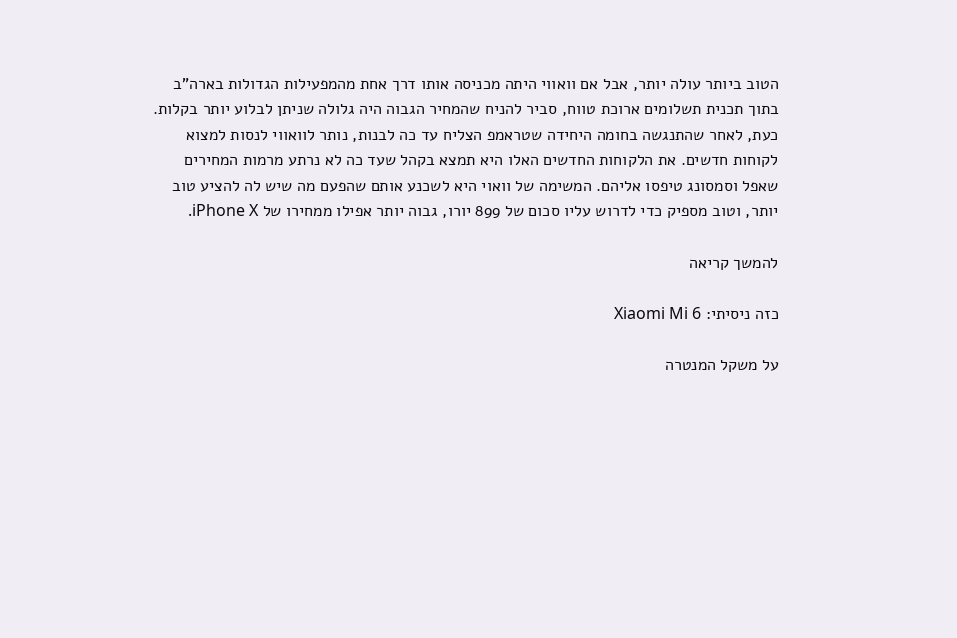הטוב ביותר עולה יותר, אבל אם וואווי היתה מכניסה אותו דרך אחת מהמפעילות הגדולות בארה”ב בתוך תכנית תשלומים ארוכת טווח, סביר להניח שהמחיר הגבוה היה גלולה שניתן לבלוע יותר בקלות. כעת, לאחר שהתנגשה בחומה היחידה שטראמפ הצליח עד כה לבנות, נותר לוואווי לנסות למצוא לקוחות חדשים. את הלקוחות החדשים האלו היא תמצא בקהל שעד כה לא נרתע מרמות המחירים שאפל וסמסונג טיפסו אליהם. המשימה של וואוי היא לשכנע אותם שהפעם מה שיש לה להציע טוב יותר, וטוב מספיק כדי לדרוש עליו סכום של 899 יורו, גבוה יותר אפילו ממחירו של iPhone X.

להמשך קריאה

כזה ניסיתי: Xiaomi Mi 6

על משקל המנטרה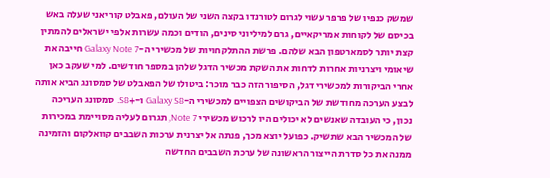שמשק כנפיו של פרפר עשוי לגרום לטורנדו בקצה השני של העולם, פאבלט קוריאני שעלה באש בכיסם של לקוחות אמריקאיים, גרם למיליוני סינים, הודים וכמה עשרות אלפי ישראלים להמתין קצת יותר לסמארטפון הבא שלהם. פרשת ההתלקחויות של מכשירי ה-Galaxy Note 7 חייבה את שיאומי ויצרניות אחרות לדחות את השקת מכשיר הדגל שלהן במספר חודשים. למי שעקב כאן אחרי הביקורות למכשירי דגל, הסיפור הזה כבר מוכר: ביטולו של הפאבלט של סמסונג הביא אותה לבצע הערכה מחודשת של הביקושים הצפויים למכשירי ה-Galaxy S8 ו-+S8. סמסונג העריכה נכון, כי העובדה שאנשים לא יכולים היו לרכוש מכשירי Note 7, תגרום לעליה מסויימת במכירות של המכשיר הבא שתשיק. כפועל יוצא מכך, פנתה אל יצרנית ערכות השבבים קוואלקום והזמינה ממנה את כל סדרת הייצור הראשונה של ערכת השבבים החדשה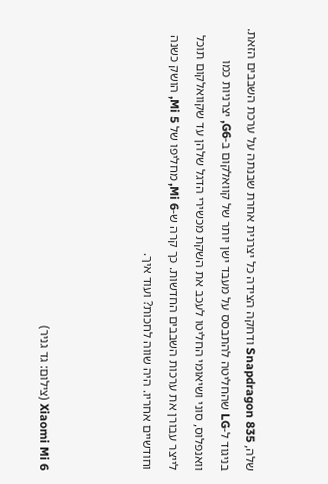שלה, Snapdragon 835 ודחקה הצידה כל יצרנית אחרת שבנתה על ערכת השבבים הזאת. בניגוד ל-LG שהחליטה להתבסס על מעבד ישן יותר של קוואלקום ב-G6, יצרניות כמו וואנפלוס, סוני ושיאומי החליטו לעכב את השקת מכשירי הדגל שלהן עד שקוואלקום תוכל לייצר עבורן את ערכות השבבים החדשות. כך קרה ש-Mi 6, מחליפו של Mi 5, הושק כשנה וחודשיים אחריו. היה שווה לחכות? ועוד איך.



Xiaomi Mi 6 (צילום: גד גניר)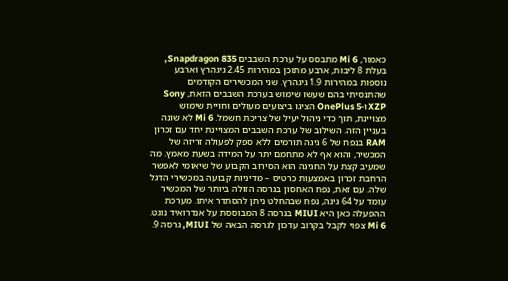כאמור, Mi 6 מתבסס על ערכת השבבים Snapdragon 835, בעלת 8 ליבות, ארבע מתוכן במהירות 2.45 גיגהרץ וארבע נוספות במהירות 1.9 גיגהרץ. שני המכשירים הקודמים שהתנסיתי בהם שעשו שימוש בערכת השבבים הזאת, Sony XZP ו-OnePlus 5 הציגו ביצועים מעולים וחויית שימוש מצויינת, תוך כדי ניהול יעיל של צריכת חשמל. Mi 6 לא שונה בעניין הזה. השילוב של ערכת השבבים המצויינת יחד עם זכרון RAM בנפח של 6 גיגה תורמים ללא ספק לפעולה זריזה של המכשיר, והוא אף לא מתחמם יתר על המידה בשעת מאמץ. מה שמעיב קצת על החגיגה הוא הסירוב הקבוע של שיאומי לאפשר הרחבת זכרון באמצעות כרטיס – מדיניות קבועה במכשירי הדגל שלה. עם זאת, נפח האחסון בגרסה הזולה ביותר של המכשיר עומד על 64 גיגה, נפח שבהחלט ניתן להסתדר איתו. מערכת ההפעלה כאן היא MIUI בגרסה 8 המבוססת על אנדרואיד נוגט. Mi 6 צפוי לקבל בקרוב עדכון לגרסה הבאה של MIUI, גרסה 9.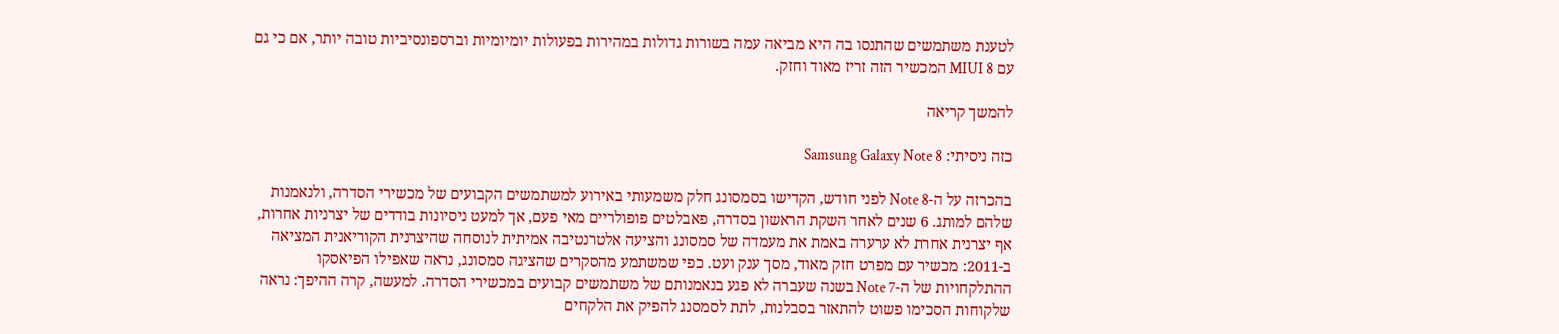לטענת משתמשים שהתנסו בה היא מביאה עמה בשורות גדולות במהירות בפעולות יומיומיות וברספונסיביות טובה יותר, אם כי גם עם MIUI 8 המכשיר הזה זריז מאוד וחזק.

להמשך קריאה

כזה ניסיתי: Samsung Galaxy Note 8

בהכרזה על ה-Note 8 לפני חודש, הקדישו בסמסונג חלק משמעותי באירוע למשתמשים הקבועים של מכשירי הסדרה, ולנאמנות שלהם למותג. 6 שנים לאחר השקת הראשון בסדרה, פאבלטים פופולריים מאי פעם, אך למעט ניסיונות בודדים של יצרניות אחרות, אף יצרנית אחרת לא ערערה באמת את מעמדה של סמסונג והציעה אלטרנטיבה אמיתית לנוסחה שהיצרנית הקוריאנית המציאה ב-2011: מכשיר עם מפרט חזק מאוד, מסך ענק ועט. כפי שמשתמע מהסקרים שהציגה סמסונג, נראה שאפילו הפיאסקו ההתלקחויות של ה-Note 7 בשנה שעברה לא פגע בנאמנותם של משתמשים קבועים במכשירי הסדרה. למעשה, קרה ההיפך: נראה שלקוחות הסכימו פשוט להתאזר בסבלנות, לתת לסמסנג להפיק את הלקחים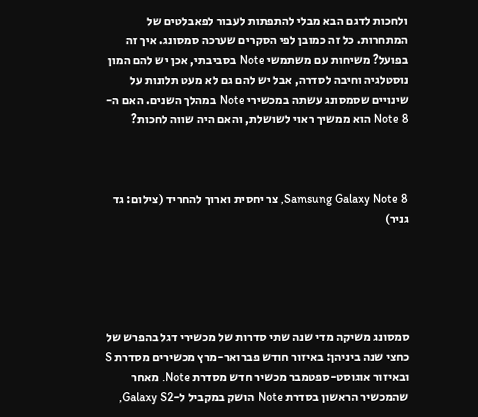ולחכות לדגם הבא מבלי להתפתות לעבור לפאבלטים של המתחרות. כל זה כמובן לפי הסקרים שערכה סמסונג. איך זה בפועל? משיחות עם משתמשי Note בסביבתי, אכן יש להם המון נוסטלגיה וחיבה לסדרה, אבל יש להם גם לא מעט תלונות על שינויים שסמסונג עשתה במכשירי Note במהלך השנים. האם ה-Note 8 הוא ממשיך ראוי לשושלת, והאם היה שווה לחכות?



Samsung Galaxy Note 8, צר יחסית וארוך להחריד (צילום: גד גניר)





סמסונג משיקה מדי שנה שתי סדרות של מכשירי דגל בהפרש של כחצי שנה ביניהן: באיזור חודש פברואר-מרץ מכשירים מסדרת S ובאיזור אוגוסט-ספטמבר מכשיר חדש מסדרת Note. מאחר שהמכשיר הראשון בסדרת Note הושק במקביל ל-Galaxy S2,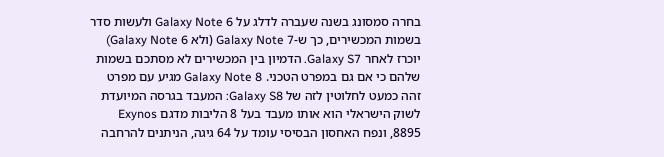בחרה סמסונג בשנה שעברה לדלג על Galaxy Note 6 ולעשות סדר בשמות המכשירים, כך ש-Galaxy Note 7 (ולא Galaxy Note 6) יוכרז לאחר Galaxy S7. הדמיון בין המכשירים לא מסתכם בשמות שלהם כי אם גם במפרט הטכני. Galaxy Note 8 מגיע עם מפרט זהה כמעט לחלוטין לזה של Galaxy S8: המעבד בגרסה המיועדת לשוק הישראלי הוא אותו מעבד בעל 8 הליבות מדגם Exynos 8895, ונפח האחסון הבסיסי עומד על 64 גיגה, הניתנים להרחבה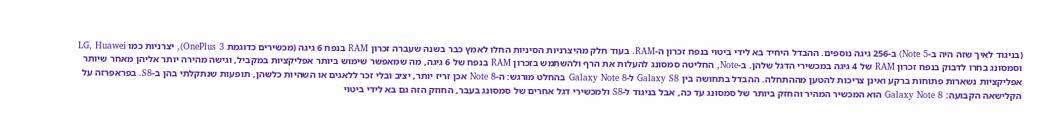(בניגוד לאיך שזה היה ב-Note 5) ב-256 גיגה נוספים. ההבדל היחיד בא לידי ביטוי בנפח זכרון ה-RAM. בעוד חלק מהיצרניות הסיניות החלו לאמץ כבר בשנה שעברה זכרון RAM בנפח 6 גיגה (מכשירים כדוגמת OnePlus 3), יצרניות כמו LG, Huawei וסמסונג בחרו לדבוק בנפח זכרון RAM של 4 גיגה במכשירי הדגל שלהן. ב-Note, החליטה סמסונג להעלות את הרף ולהשתמש בזכרון RAM בנפח של 6 גיגה, מה שמאפשר שימוש ביותר אפליקציות במקביל, וגישה מהירה יותר אליהן מאחר שיותר אפליקציות נשארות פתוחות ברקע ואינן צריכות להטען מההתחלה. ההבדל בתחושה בין Galaxy S8 ל-Galaxy Note 8 בהחלט מורגש: ה-Note 8 אכן זריז יותר, יציב ובלי זכר ללאגים או השהיות כלשהן, תופעות שנתקלתי בהן ב-S8. בפראפרזה על הקלישאה הקבועה: Galaxy Note 8 הוא המכשיר המהיר והחזק ביותר של סמסונג עד כה, אבל בניגוד ל-S8 ולמכשירי דגל אחרים של סמסונג בעבר, החוזק הזה גם בא לידי ביטוי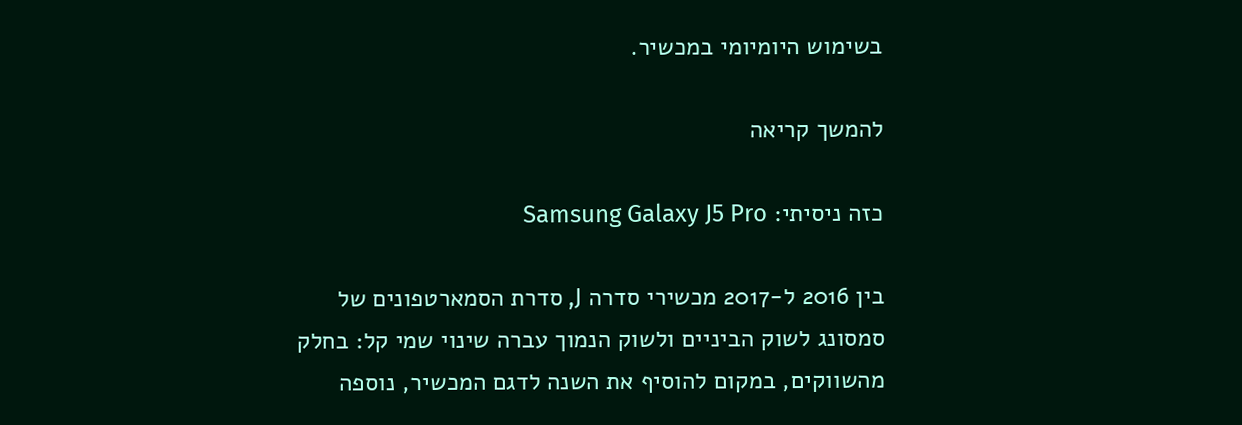בשימוש היומיומי במכשיר.

להמשך קריאה

כזה ניסיתי: Samsung Galaxy J5 Pro

בין 2016 ל-2017 מכשירי סדרה J, סדרת הסמארטפונים של סמסונג לשוק הביניים ולשוק הנמוך עברה שינוי שמי קל: בחלק מהשווקים, במקום להוסיף את השנה לדגם המכשיר, נוספה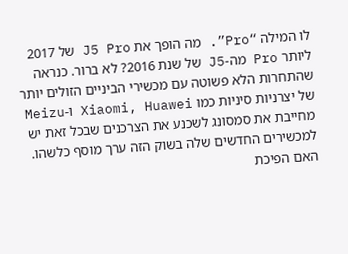לו המילה “Pro”. מה הופך את J5 Pro של 2017 ליותר Pro מה-J5 של שנת 2016? לא ברור. כנראה שהתחרות הלא פשוטה עם מכשירי הביניים הזולים יותר של יצרניות סיניות כמו Xiaomi, Huawei ו-Meizu מחייבת את סמסונג לשכנע את הצרכנים שבכל זאת יש למכשירים החדשים שלה בשוק הזה ערך מוסף כלשהו. האם הפיכת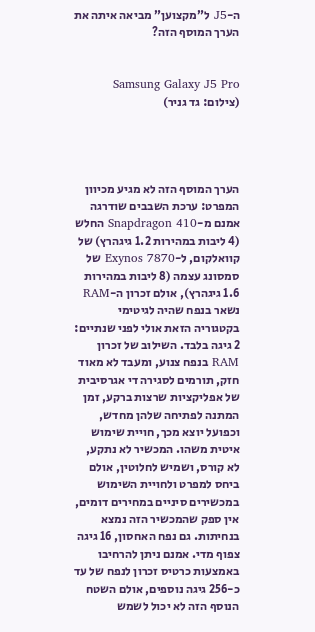ה-J5 ל”מקצוען” מביאה איתה את הערך המוסף הזה?


Samsung Galaxy J5 Pro  (צילום: גד גניר)




הערך המוסף הזה לא מגיע מכיוון המפרט: ערכת השבבים שודרגה אמנם מ-Snapdragon 410 החלש (4 ליבות במהירות 1.2 גיגהרץ) של קוואלקום, ל-Exynos 7870 של סמסונג עצמה (8 ליבות במהירות 1.6 גיגהרץ), אולם זכרון ה-RAM נשאר בנפח שהיה לגיטימי בקטגוריה הזאת אולי לפני שנתיים: 2 גיגה בלבד. השילוב של זכרון RAM בנפח צנוע, ומעבד לא מאוד חזק, תורמים לסגירה די אגרסיבית של אפליקציות שרצות ברקע, זמן המתנה לפתיחה שלהן מחדש, וכפועל יוצא מכך, חויית שימוש איטית משהו. המכשיר לא נתקע, לא קורס, ושמיש לחלוטין, אולם  ביחס למפרט ולחויית השימוש במכשירים סיניים במחירים דומים, אין ספק שהמכשיר הזה נמצא בנחיתות. גם נפח האחסון, 16 גיגה צפוף מדי. אמנם ניתן להרחיבו באמצעות כרטיס זכרון לנפח של עד כ-256 גיגה נוספים, אולם השטח הנוסף הזה לא יכול לשמש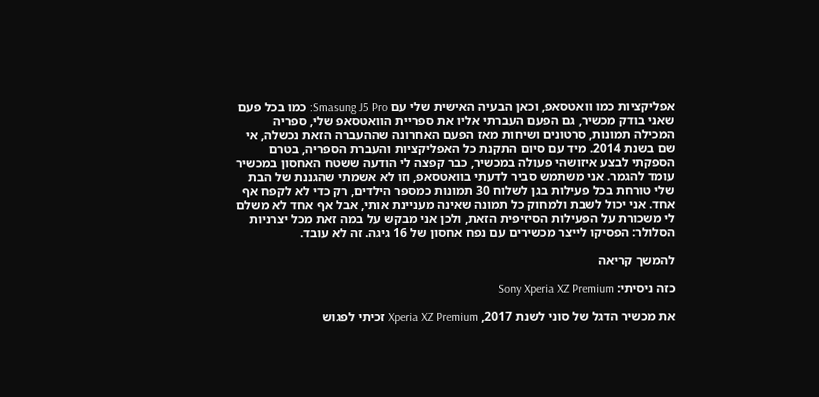אפליקציות כמו וואטסאפ, וכאן הבעיה האישית שלי עם Smasung J5 Pro: כמו בכל פעם שאני בודק מכשיר, גם הפעם העברתי אליו את ספריית הוואטסאפ שלי, ספריה המכילה תמונות, סרטונים ושיחות מאז הפעם האחרונה שההעברה הזאת נכשלה, אי שם בשנת 2014. מיד עם סיום התקנת כל האפליקציות והעברת הספריה, בטרם הספקתי לבצע איזושהי פעולה במכשיר, כבר קפצה לי הודעה ששטח האחסון במכשיר עומד להגמר. אני משתמש סביר לדעתי בוואטסאפ, וזו לא אשמתי שהגננת של הבת שלי טורחת בכל פעילות בגן לשלוח 30 תמונות כמספר הילדים, רק כדי לא לקפח אף אחד. אני יכול לשבת ולמחוק כל תמונה שאינה מעניינת אותי, אבל אף אחד לא משלם לי משכורת על הפעילות הסיזיפית הזאת, ולכן אני מבקש על במה זאת מכל יצרניות הסלולר: הפסיקו לייצר מכשירים עם נפח אחסון של 16 גיגה. זה לא עובד.

להמשך קריאה

כזה ניסיתי: Sony Xperia XZ Premium

את מכשיר הדגל של סוני לשנת 2017, Xperia XZ Premium זכיתי לפגוש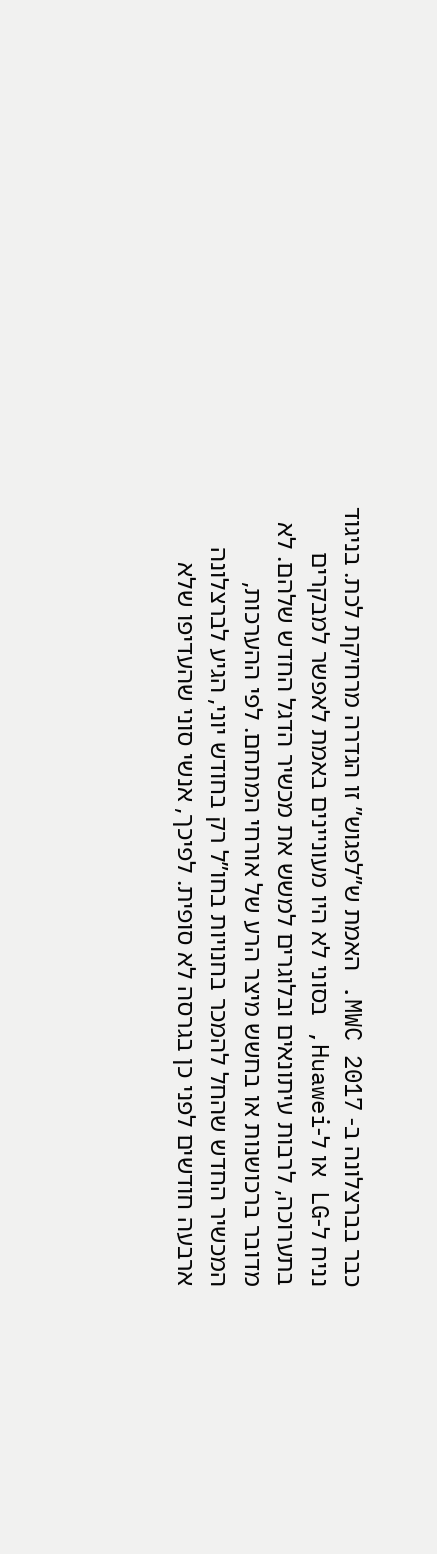כבר בברצלונה ב- MWC 2017. האמת ש”לפגוש” זו הגדרה מרחיקת לכת. בניגוד נניח ל-LG או ל-Huawei, בסוני לא היו מעוניינים באמת לאפשר למבקרים בתערוכה, לרבות עיתונאים ובלוגרים למשש את מכשיר הדגל החדש שלהם. לא מדובר ברכושנות או בחשש מיצר הרע של אורחי המתחם. לפי ההערכות, המכשיר החדש שהחל להמכר בחנויות בחו”ל רק בחודש יוני, הגיע לברצלונה ארבעה חודשים לפני כן בגרסה לא סופית. לפיכך, אנשי סוני שהעדיפו שלא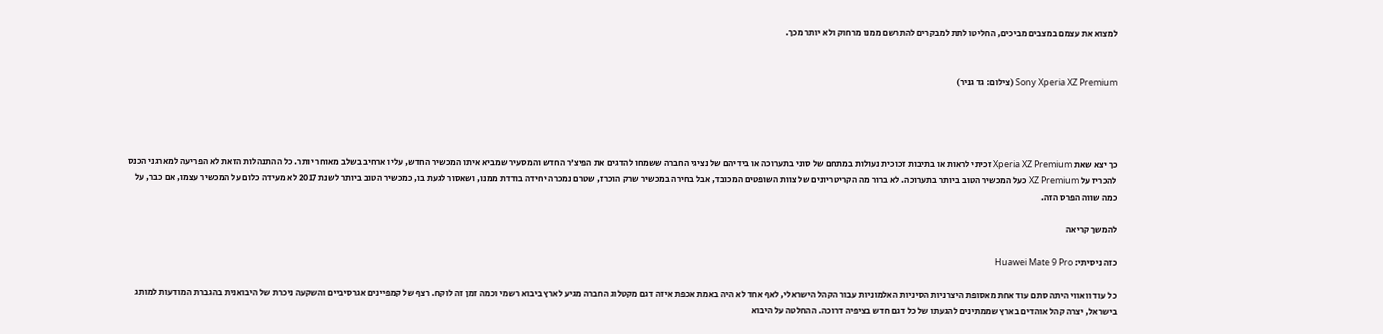למצוא את עצמם במצבים מביכים, החליטו לתת למבקרים להתרשם ממנו מרחוק ולא יותר מכך.


Sony Xperia XZ Premium (צילום: גד גניר)




כך יצא שאת Xperia XZ Premium זכיתי לראות או בתיבות זכוכית נעולות במתחם של סוני בתערוכה או בידיהם של נציגי החברה ששמחו להדגים את הפיצ’ר החדש והמסעיר שמביא איתו המכשיר החדש, עליו ארחיב בשלב מאוחר יותר. כל ההתנהלות הזאת לא הפריעה למארגני הכנס להכריז על XZ Premium כעל המכשיר הטוב ביותר בתערוכה. לא ברור מה הקריטריונים של צוות השופטים המכובד, אבל בחירה במכשיר שרק הוכרז, שטרם נמכרה יחידה בודדת ממנו, ושאסור לגעת בו, כמכשיר הטוב ביותר לשנת 2017 לא מעידה כלום על המכשיר עצמו, אם כבר, על כמה שווה הפרס הזה.

להמשך קריאה

כזה ניסיתי: Huawei Mate 9 Pro

כל עוד וואווי היתה סתם עוד אחת מאסופת היצרניות הסיניות האלמוניות עבור הקהל הישראלי, לאף אחד לא היה באמת אכפת איזה דגם מקטלוג החברה מגיע לארץ ביבוא רשמי וכמה זמן זה לוקח. רצף של קמפיינים אגרסיביים והשקעה ניכרת של היבואנית בהגברת המודעות למותג בישראל, יצרה קהל אוהדים בארץ שממתינים להגעתו של כל דגם חדש בציפיה דרוכה. ההחלטה על היבוא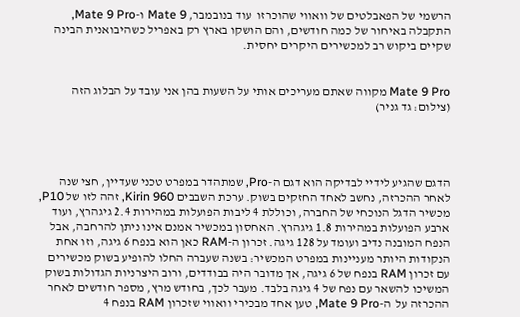הרשמי של הפאבלטים של וואווי שהוכרזו  עוד בנובמבר, Mate 9 ו-Mate 9 Pro, התקבלה באיחור של כמה חודשים, והם הושקו בארץ רק באפריל כשהיבואנית הבינה שקיים ביקוש רב למכשירים היקרים יחסית.


Mate 9 Pro מקווה שאתם מעריכים אותי על השעות בהן אני עובד על הבלוג הזה (צילום: גד גניר)




הדגם שהגיע לידיי לבדיקה הוא דגם ה-Pro, שמתהדר במפרט טכני שעדיין, חצי שנה לאחר ההכרזה, נחשב לאחד החזקים בשוק. ערכת השבבים Kirin 960, זהה לזו של P10, מכשיר הדגל הנוכחי של החברה, וכוללת 4 ליבות הפועלות במהירות 2.4 גיגהרץ, ועוד ארבע הפועלות במהירות 1.8 גיגהרץ. האחסון במכשיר אמנם אינו ניתן להרחבה, אבל הנפח המובנה נדיב ועומד על 128 גיגה. זכרון ה-RAM כאן הוא בנפח 6 גיגה, וזו אחת הנקודות היותר מעניינות במפרט המכשיר: בשנה שעברה החלו להופיע בשוק מכשירים עם זכרון RAM בנפח של 6 גיגה, אך מדובר היה בבודדים, ורוב היצרניות הגדולות בשוק המשיכו להשאר עם נפח של 4 גיגה בלבד. מעבר לכך, בחודש מרץ, מספר חודשים לאחר ההכרזה על  ה-Mate 9 Pro, טען אחד מבכירי וואווי שזכרון RAM בנפח 4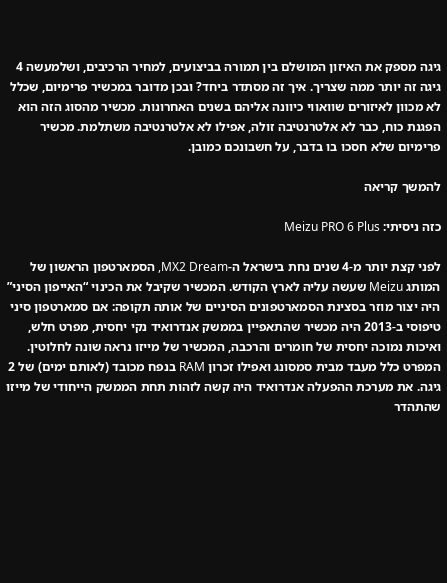גיגה מספק את האיזון המושלם בין תמורה בביצועים, למחיר הרכיבים, ושלמעשה 4 גיגה זה יותר ממה שצריך. איך זה מסתדר ביחד? ובכן מדובר במכשיר פרימיום, שכלל לא מכוון לאיזורים שוואווי כיוונה אליהם בשנים האחרונות. מכשיר מהסוג הזה הוא הפגנת כוח, כבר לא אלטרנטיבה זולה, אפילו לא אלטרנטיבה משתלמת. מכשיר פרימיום שלא חסכו בו בדבר, על חשבונכם כמובן.

להמשך קריאה

כזה ניסיתי: Meizu PRO 6 Plus

לפני קצת יותר מ-4 שנים נחת בישראל ה-MX2 Dream, הסמארטפון הראשון של המותג Meizu שעשה עליה לארץ הקודש. המכשיר שקיבל את הכינוי “האייפון הסיני” היה יצור מוזר בסצינת הסמארטפונים הסיניים של אותה תקופה: אם סמארטפון סיני טיפוסי ב-2013 היה מכשיר שהתאפיין בממשק אנדרואיד נקי יחסית, מפרט חלש, ואיכות נמוכה יחסית של חומרים והרכבה, המכשיר של מייזו נראה שונה לחלוטין. המפרט כלל מעבד מבית סמסונג ואפילו זכרון RAM בנפח מכובד (לאותם ימים) של 2 גיגה. את מערכת ההפעלה אנדרואיד היה קשה לזהות תחת הממשק הייחודי של מייזו שהתהדר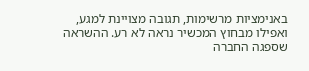באנימציות מרשימות, תגובה מצויינת למגע, ואפילו מבחוץ המכשיר נראה לא רע. ההשראה שספגה החברה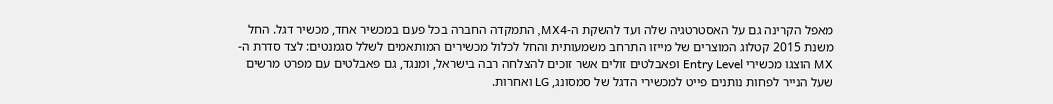מאפל הקרינה גם על האסטרטגיה שלה ועד להשקת ה-MX4, התמקדה החברה בכל פעם במכשיר אחד, מכשיר דגל. החל משנת 2015 קטלוג המוצרים של מייזו התרחב משמעותית והחל לכלול מכשירים המותאמים לשלל סגמנטים: לצד סדרת ה-MX הוצגו מכשירי Entry Level ופאבלטים זולים אשר זוכים להצלחה רבה בישראל, ומנגד, גם פאבלטים עם מפרט מרשים שעל הנייר לפחות נותנים פייט למכשירי הדגל של סמסונג, LG ואחרות.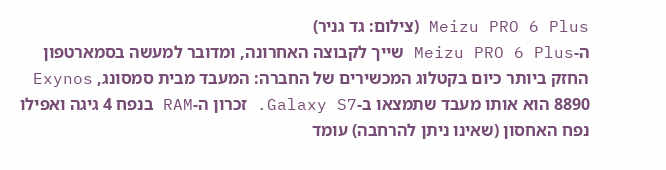Meizu PRO 6 Plus (צילום: גד גניר)
ה-Meizu PRO 6 Plus שייך לקבוצה האחרונה, ומדובר למעשה בסמארטפון החזק ביותר כיום בקטלוג המכשירים של החברה: המעבד מבית סמסונג, Exynos 8890 הוא אותו מעבד שתמצאו ב-Galaxy S7. זכרון ה-RAM בנפח 4 גיגה ואפילו נפח האחסון (שאינו ניתן להרחבה) עומד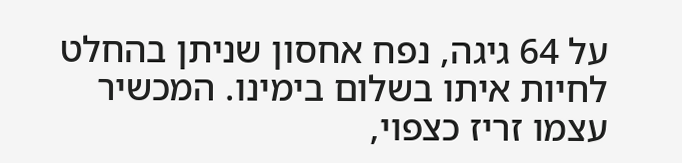על 64 גיגה, נפח אחסון שניתן בהחלט לחיות איתו בשלום בימינו. המכשיר עצמו זריז כצפוי,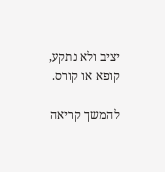יציב ולא נתקע, קופא או קורס.

להמשך קריאה